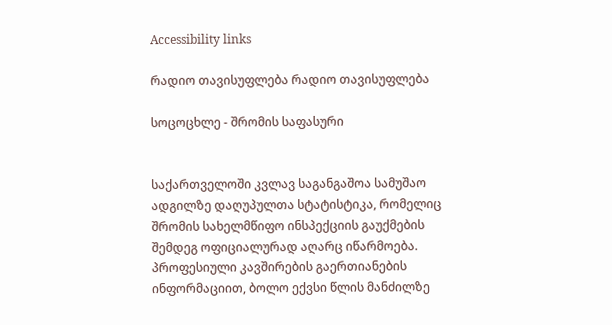Accessibility links

რადიო თავისუფლება რადიო თავისუფლება

სოცოცხლე - შრომის საფასური


საქართველოში კვლავ საგანგაშოა სამუშაო ადგილზე დაღუპულთა სტატისტიკა, რომელიც შრომის სახელმწიფო ინსპექციის გაუქმების შემდეგ ოფიციალურად აღარც იწარმოება. პროფესიული კავშირების გაერთიანების ინფორმაციით, ბოლო ექვსი წლის მანძილზე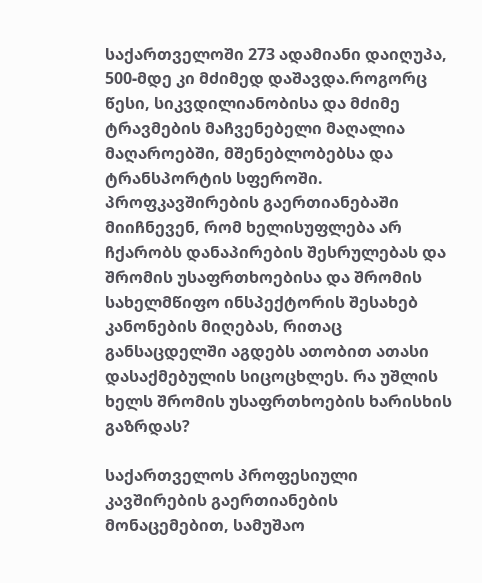საქართველოში 273 ადამიანი დაიღუპა, 500-მდე კი მძიმედ დაშავდა.როგორც წესი, სიკვდილიანობისა და მძიმე ტრავმების მაჩვენებელი მაღალია მაღაროებში, მშენებლობებსა და ტრანსპორტის სფეროში. პროფკავშირების გაერთიანებაში მიიჩნევენ, რომ ხელისუფლება არ ჩქარობს დანაპირების შესრულებას და შრომის უსაფრთხოებისა და შრომის სახელმწიფო ინსპექტორის შესახებ კანონების მიღებას, რითაც განსაცდელში აგდებს ათობით ათასი დასაქმებულის სიცოცხლეს. რა უშლის ხელს შრომის უსაფრთხოების ხარისხის გაზრდას?

საქართველოს პროფესიული კავშირების გაერთიანების მონაცემებით, სამუშაო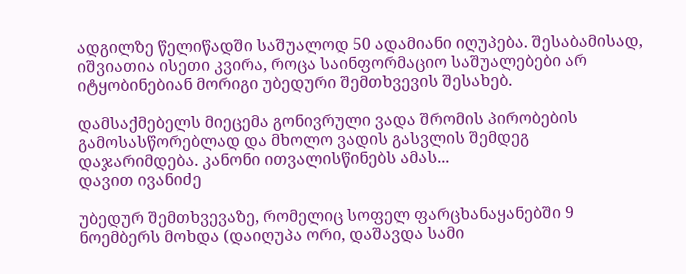ადგილზე წელიწადში საშუალოდ 50 ადამიანი იღუპება. შესაბამისად, იშვიათია ისეთი კვირა, როცა საინფორმაციო საშუალებები არ იტყობინებიან მორიგი უბედური შემთხვევის შესახებ.

დამსაქმებელს მიეცემა გონივრული ვადა შრომის პირობების გამოსასწორებლად და მხოლო ვადის გასვლის შემდეგ დაჯარიმდება. კანონი ითვალისწინებს ამას...
დავით ივანიძე

უბედურ შემთხვევაზე, რომელიც სოფელ ფარცხანაყანებში 9 ნოემბერს მოხდა (დაიღუპა ორი, დაშავდა სამი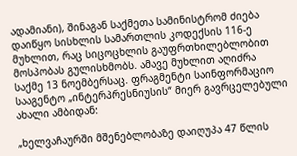ადამიანი), შინაგან საქმეთა სამინისტრომ ძიება დაიწყო სისხლის სამართლის კოდექსის 116-ე მუხლით, რაც სიცოცხლის გაუფრთხილებლობით მოსპობას გულისხმობს. ამავე მუხლით აღიძრა საქმე 13 ნოემბერსაც. ფრაგმენტი საინფორმაციო სააგენტო „ინტერპრესნიუსის“ მიერ გავრცელებული ახალი ამბიდან:

„ხელვაჩაურში მშენებლობაზე დაიღუპა 47 წლის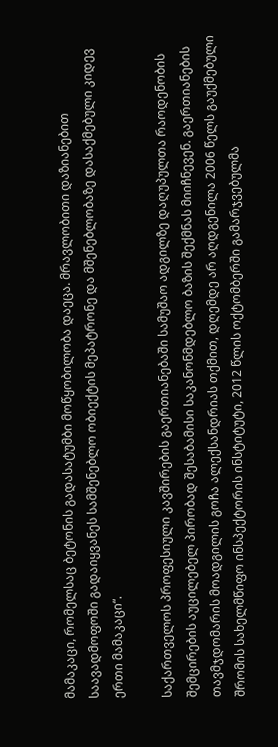მამაკაცი, რომელსაც ბეტონის გადასატუმბი მოწყობილობა დაეცა. მრავლობითი დაზიანებით საავადმოფოში გადაიყვანეს სამშენებლო ობიექტის მეპატრონე და მშენებლობაზე დასაქმებული კიდევ ერთი მამაკაცი“.

საქართველოს პროფესიული კავშირების გაერთიანებაში სამუშაო ადგილზე დაღუპულთა რაოდენობის შემცირების აუცილებელ პირობად შესაბამისი საკანონმდებლო ბაზის შექმნას მიიჩნევენ. გაერთიანების თავმჯდომარის მოადგილის გოჩა ალექსანდრიას თქმით, დღემდე არ აღდგენილა 2006 წელს გაუქმებული შრომის სახელმწიფო ინსპექტორის ინსტიტუტი, 2012 წლის ოქტომბერში გამარჯვებულმა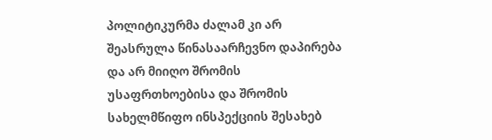პოლიტიკურმა ძალამ კი არ შეასრულა წინასაარჩევნო დაპირება და არ მიიღო შრომის უსაფრთხოებისა და შრომის სახელმწიფო ინსპექციის შესახებ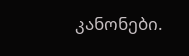კანონები.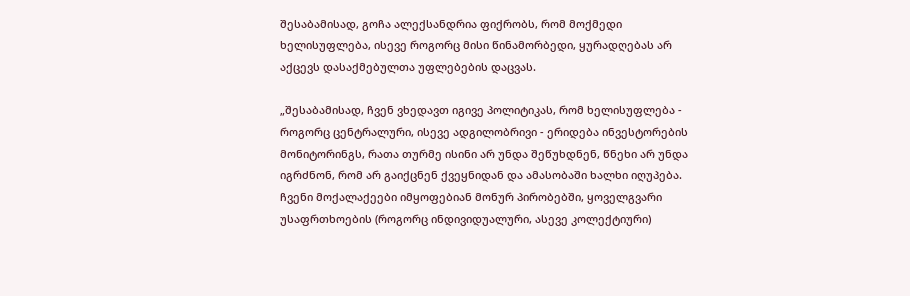შესაბამისად, გოჩა ალექსანდრია ფიქრობს, რომ მოქმედი ხელისუფლება, ისევე როგორც მისი წინამორბედი, ყურადღებას არ აქცევს დასაქმებულთა უფლებების დაცვას.

„შესაბამისად, ჩვენ ვხედავთ იგივე პოლიტიკას, რომ ხელისუფლება - როგორც ცენტრალური, ისევე ადგილობრივი - ერიდება ინვესტორების მონიტორინგს, რათა თურმე ისინი არ უნდა შეწუხდნენ, წნეხი არ უნდა იგრძნონ, რომ არ გაიქცნენ ქვეყნიდან და ამასობაში ხალხი იღუპება. ჩვენი მოქალაქეები იმყოფებიან მონურ პირობებში, ყოველგვარი უსაფრთხოების (როგორც ინდივიდუალური, ასევე კოლექტიური)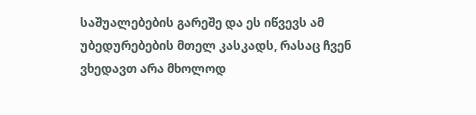საშუალებების გარეშე და ეს იწვევს ამ უბედურებების მთელ კასკადს, რასაც ჩვენ ვხედავთ არა მხოლოდ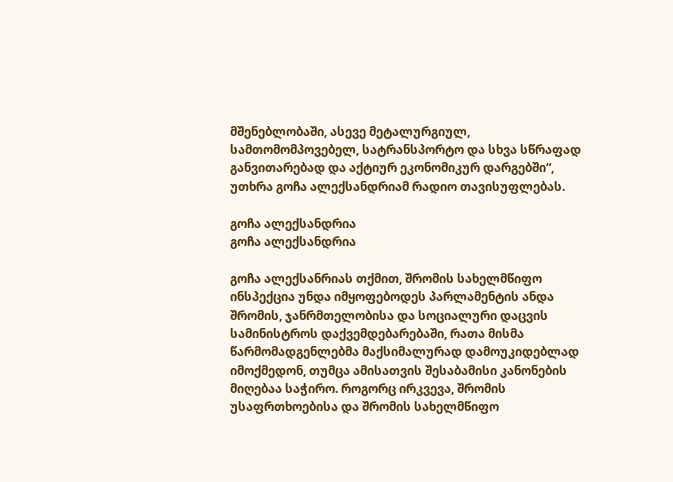მშენებლობაში, ასევე მეტალურგიულ, სამთომომპოვებელ, სატრანსპორტო და სხვა სწრაფად განვითარებად და აქტიურ ეკონომიკურ დარგებში“, უთხრა გოჩა ალექსანდრიამ რადიო თავისუფლებას.

გოჩა ალექსანდრია
გოჩა ალექსანდრია

გოჩა ალექსანრიას თქმით, შრომის სახელმწიფო ინსპექცია უნდა იმყოფებოდეს პარლამენტის ანდა შრომის, ჯანრმთელობისა და სოციალური დაცვის სამინისტროს დაქვემდებარებაში, რათა მისმა წარმომადგენლებმა მაქსიმალურად დამოუკიდებლად იმოქმედონ, თუმცა ამისათვის შესაბამისი კანონების მიღებაა საჭირო. როგორც ირკვევა, შრომის უსაფრთხოებისა და შრომის სახელმწიფო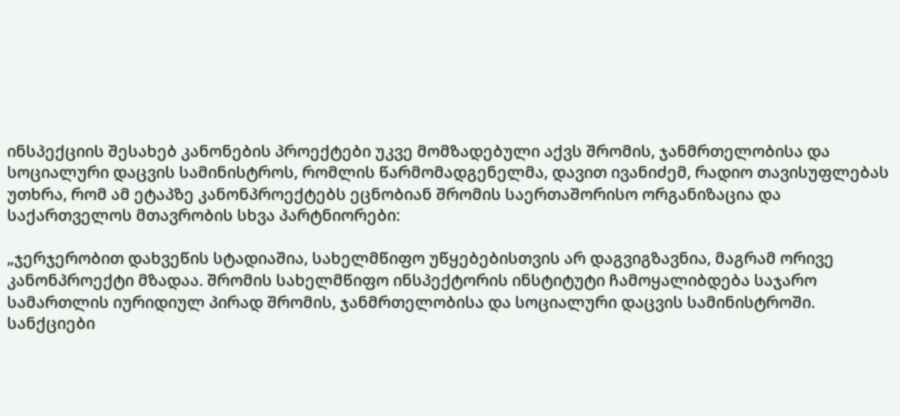ინსპექციის შესახებ კანონების პროექტები უკვე მომზადებული აქვს შრომის, ჯანმრთელობისა და სოციალური დაცვის სამინისტროს, რომლის წარმომადგენელმა, დავით ივანიძემ, რადიო თავისუფლებას უთხრა, რომ ამ ეტაპზე კანონპროექტებს ეცნობიან შრომის საერთაშორისო ორგანიზაცია და საქართველოს მთავრობის სხვა პარტნიორები:

„ჯერჯერობით დახვეწის სტადიაშია, სახელმწიფო უწყებებისთვის არ დაგვიგზავნია, მაგრამ ორივე კანონპროექტი მზადაა. შრომის სახელმწიფო ინსპექტორის ინსტიტუტი ჩამოყალიბდება საჯარო სამართლის იურიდიულ პირად შრომის, ჯანმრთელობისა და სოციალური დაცვის სამინისტროში. სანქციები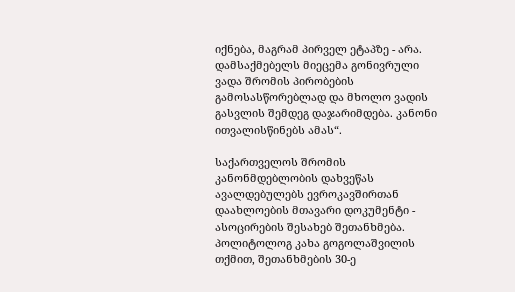იქნება, მაგრამ პირველ ეტაპზე - არა. დამსაქმებელს მიეცემა გონივრული ვადა შრომის პირობების გამოსასწორებლად და მხოლო ვადის გასვლის შემდეგ დაჯარიმდება. კანონი ითვალისწინებს ამას“.

საქართველოს შრომის კანონმდებლობის დახვეწას ავალდებულებს ევროკავშირთან დაახლოების მთავარი დოკუმენტი - ასოცირების შესახებ შეთანხმება. პოლიტოლოგ კახა გოგოლაშვილის თქმით, შეთანხმების 30-ე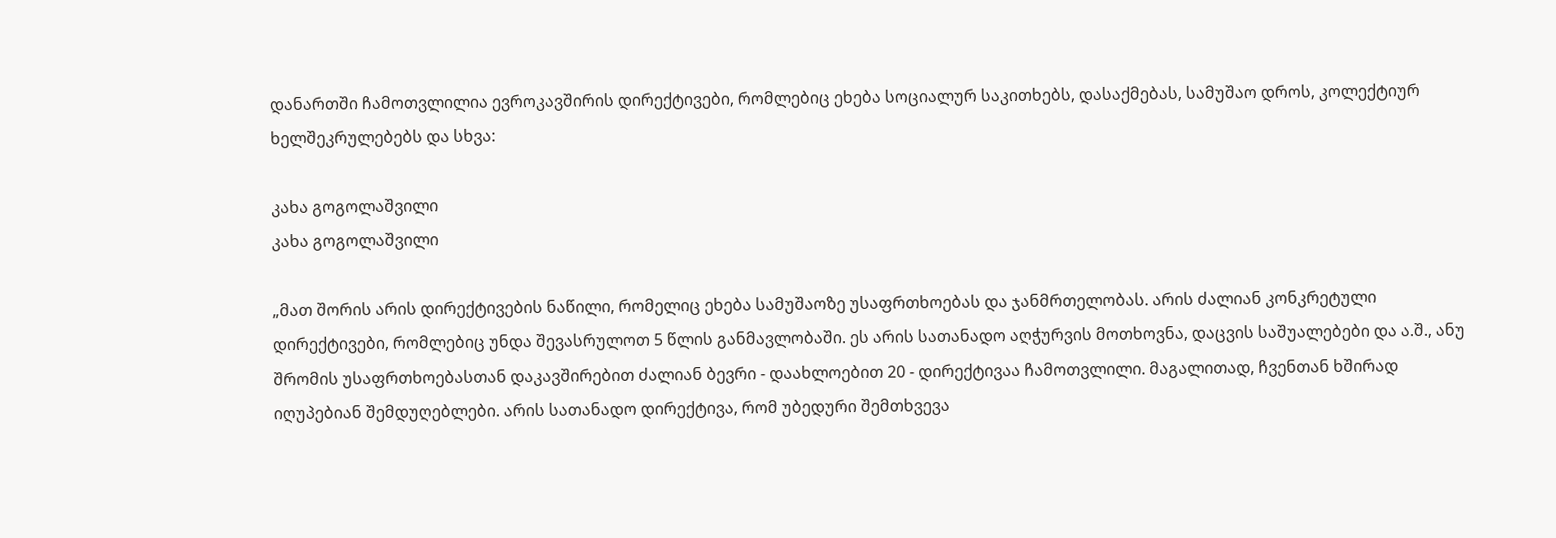დანართში ჩამოთვლილია ევროკავშირის დირექტივები, რომლებიც ეხება სოციალურ საკითხებს, დასაქმებას, სამუშაო დროს, კოლექტიურ ხელშეკრულებებს და სხვა:

კახა გოგოლაშვილი
კახა გოგოლაშვილი

„მათ შორის არის დირექტივების ნაწილი, რომელიც ეხება სამუშაოზე უსაფრთხოებას და ჯანმრთელობას. არის ძალიან კონკრეტული დირექტივები, რომლებიც უნდა შევასრულოთ 5 წლის განმავლობაში. ეს არის სათანადო აღჭურვის მოთხოვნა, დაცვის საშუალებები და ა.შ., ანუ შრომის უსაფრთხოებასთან დაკავშირებით ძალიან ბევრი - დაახლოებით 20 - დირექტივაა ჩამოთვლილი. მაგალითად, ჩვენთან ხშირად იღუპებიან შემდუღებლები. არის სათანადო დირექტივა, რომ უბედური შემთხვევა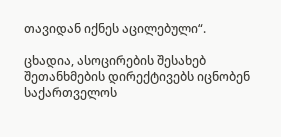თავიდან იქნეს აცილებული“.

ცხადია, ასოცირების შესახებ შეთანხმების დირექტივებს იცნობენ საქართველოს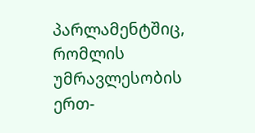პარლამენტშიც, რომლის უმრავლესობის ერთ-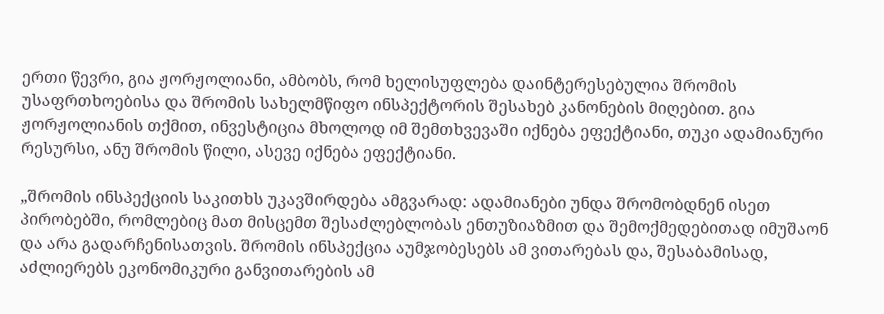ერთი წევრი, გია ჟორჟოლიანი, ამბობს, რომ ხელისუფლება დაინტერესებულია შრომის უსაფრთხოებისა და შრომის სახელმწიფო ინსპექტორის შესახებ კანონების მიღებით. გია ჟორჟოლიანის თქმით, ინვესტიცია მხოლოდ იმ შემთხვევაში იქნება ეფექტიანი, თუკი ადამიანური რესურსი, ანუ შრომის წილი, ასევე იქნება ეფექტიანი.

„შრომის ინსპექციის საკითხს უკავშირდება ამგვარად: ადამიანები უნდა შრომობდნენ ისეთ პირობებში, რომლებიც მათ მისცემთ შესაძლებლობას ენთუზიაზმით და შემოქმედებითად იმუშაონ და არა გადარჩენისათვის. შრომის ინსპექცია აუმჯობესებს ამ ვითარებას და, შესაბამისად, აძლიერებს ეკონომიკური განვითარების ამ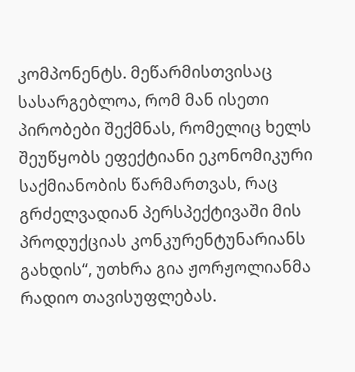კომპონენტს. მეწარმისთვისაც სასარგებლოა, რომ მან ისეთი პირობები შექმნას, რომელიც ხელს შეუწყობს ეფექტიანი ეკონომიკური საქმიანობის წარმართვას, რაც გრძელვადიან პერსპექტივაში მის პროდუქციას კონკურენტუნარიანს გახდის“, უთხრა გია ჟორჟოლიანმა რადიო თავისუფლებას.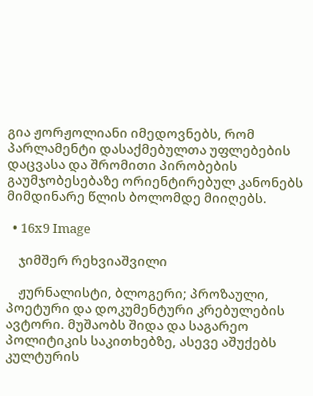გია ჟორჟოლიანი იმედოვნებს, რომ პარლამენტი დასაქმებულთა უფლებების დაცვასა და შრომითი პირობების გაუმჯობესებაზე ორიენტირებულ კანონებს მიმდინარე წლის ბოლომდე მიიღებს.

  • 16x9 Image

    ჯიმშერ რეხვიაშვილი

    ჟურნალისტი, ბლოგერი; პროზაული, პოეტური და დოკუმენტური კრებულების ავტორი. მუშაობს შიდა და საგარეო პოლიტიკის საკითხებზე, ასევე აშუქებს კულტურის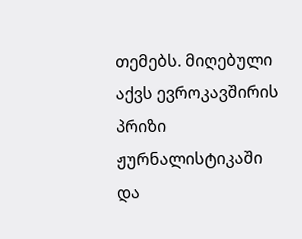თემებს. მიღებული აქვს ევროკავშირის პრიზი ჟურნალისტიკაში და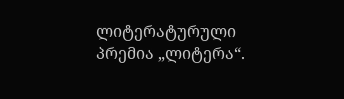ლიტერატურული პრემია „ლიტერა“.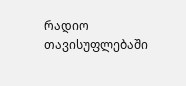რადიო თავისუფლებაში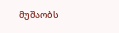მუშაობს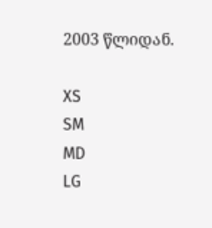2003 წლიდან.

XS
SM
MD
LG